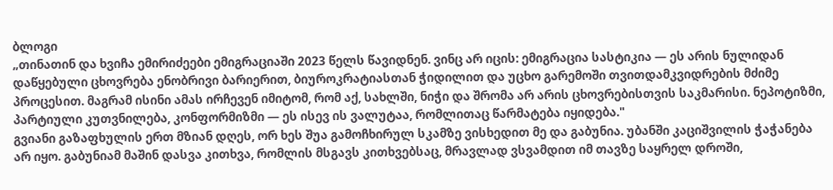ბლოგი
„თინათინ და ხვიჩა ემირიძეები ემიგრაციაში 2023 წელს წავიდნენ. ვინც არ იცის: ემიგრაცია სასტიკია — ეს არის ნულიდან დაწყებული ცხოვრება ენობრივი ბარიერით, ბიუროკრატიასთან ჭიდილით და უცხო გარემოში თვითდამკვიდრების მძიმე პროცესით. მაგრამ ისინი ამას ირჩევენ იმიტომ, რომ აქ, სახლში, ნიჭი და შრომა არ არის ცხოვრებისთვის საკმარისი. ნეპოტიზმი, პარტიული კუთვნილება, კონფორმიზმი — ეს ისევ ის ვალუტაა, რომლითაც წარმატება იყიდება."
გვიანი გაზაფხულის ერთ მზიან დღეს, ორ ხეს შუა გამოჩხირულ სკამზე ვისხედით მე და გაბუნია. უბანში კაციშვილის ჭაჭანება არ იყო. გაბუნიამ მაშინ დასვა კითხვა, რომლის მსგავს კითხვებსაც, მრავლად ვსვამდით იმ თავზე საყრელ დროში,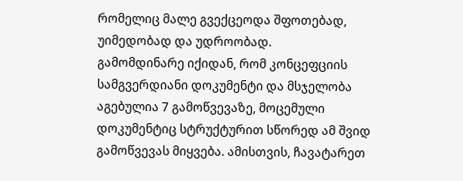რომელიც მალე გვექცეოდა შფოთებად, უიმედობად და უდროობად.
გამომდინარე იქიდან, რომ კონცეფციის სამგვერდიანი დოკუმენტი და მსჯელობა აგებულია 7 გამოწვევაზე, მოცემული დოკუმენტიც სტრუქტურით სწორედ ამ შვიდ გამოწვევას მიყვება. ამისთვის, ჩავატარეთ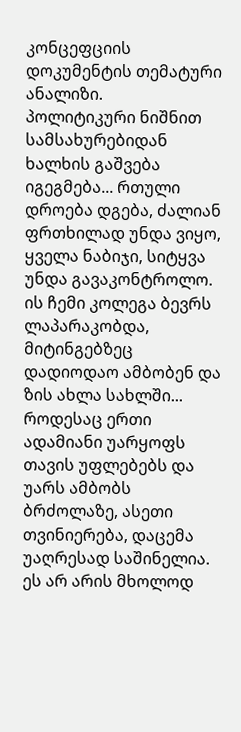კონცეფციის დოკუმენტის თემატური ანალიზი.
პოლიტიკური ნიშნით სამსახურებიდან ხალხის გაშვება იგეგმება... რთული დროება დგება, ძალიან ფრთხილად უნდა ვიყო, ყველა ნაბიჯი, სიტყვა უნდა გავაკონტროლო. ის ჩემი კოლეგა ბევრს ლაპარაკობდა, მიტინგებზეც დადიოდაო ამბობენ და ზის ახლა სახლში...
როდესაც ერთი ადამიანი უარყოფს თავის უფლებებს და უარს ამბობს ბრძოლაზე, ასეთი თვინიერება, დაცემა უაღრესად საშინელია. ეს არ არის მხოლოდ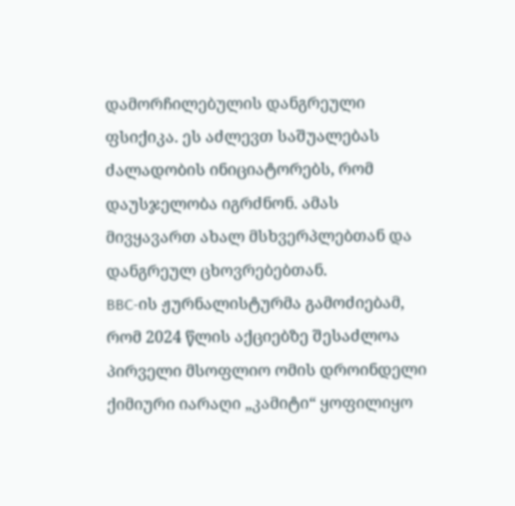დამორჩილებულის დანგრეული ფსიქიკა. ეს აძლევთ საშუალებას ძალადობის ინიციატორებს, რომ დაუსჯელობა იგრძნონ. ამას მივყავართ ახალ მსხვერპლებთან და დანგრეულ ცხოვრებებთან.
BBC-ის ჟურნალისტურმა გამოძიებამ, რომ 2024 წლის აქციებზე შესაძლოა პირველი მსოფლიო ომის დროინდელი ქიმიური იარაღი „კამიტი“ ყოფილიყო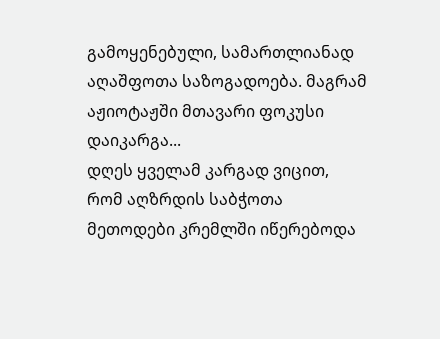გამოყენებული, სამართლიანად აღაშფოთა საზოგადოება. მაგრამ აჟიოტაჟში მთავარი ფოკუსი დაიკარგა...
დღეს ყველამ კარგად ვიცით, რომ აღზრდის საბჭოთა მეთოდები კრემლში იწერებოდა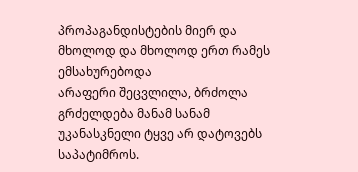პროპაგანდისტების მიერ და მხოლოდ და მხოლოდ ერთ რამეს ემსახურებოდა
არაფერი შეცვლილა, ბრძოლა გრძელდება მანამ სანამ უკანასკნელი ტყვე არ დატოვებს საპატიმროს.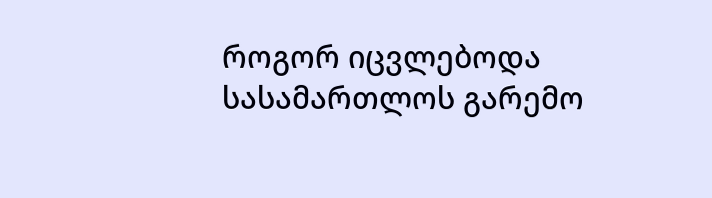როგორ იცვლებოდა სასამართლოს გარემო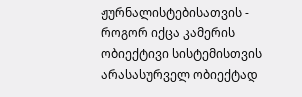ჟურნალისტებისათვის - როგორ იქცა კამერის ობიექტივი სისტემისთვის არასასურველ ობიექტად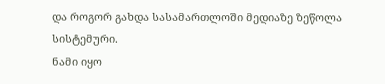და როგორ გახდა სასამართლოში მედიაზე ზეწოლა სისტემური.
ნამი იყო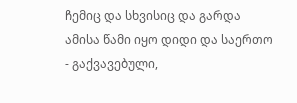ჩემიც და სხვისიც და გარდა ამისა წამი იყო დიდი და საერთო - გაქვავებული,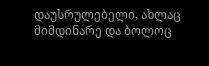დაუსრულებელი, ახლაც მიმდინარე და ბოლოც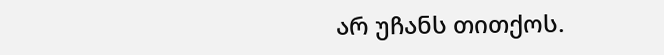არ უჩანს თითქოს.